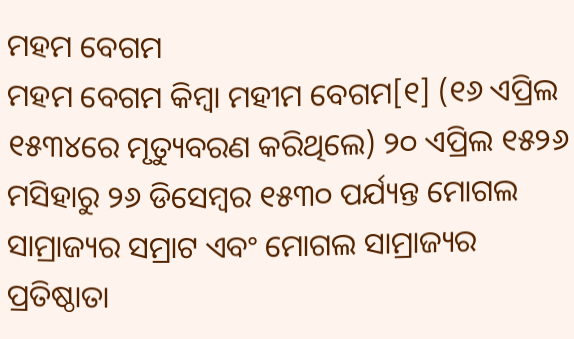ମହମ ବେଗମ
ମହମ ବେଗମ କିମ୍ବା ମହୀମ ବେଗମ[୧] (୧୬ ଏପ୍ରିଲ ୧୫୩୪ରେ ମୃତ୍ୟୁବରଣ କରିଥିଲେ) ୨୦ ଏପ୍ରିଲ ୧୫୨୬ ମସିହାରୁ ୨୬ ଡିସେମ୍ବର ୧୫୩୦ ପର୍ଯ୍ୟନ୍ତ ମୋଗଲ ସାମ୍ରାଜ୍ୟର ସମ୍ରାଟ ଏବଂ ମୋଗଲ ସାମ୍ରାଜ୍ୟର ପ୍ରତିଷ୍ଠାତା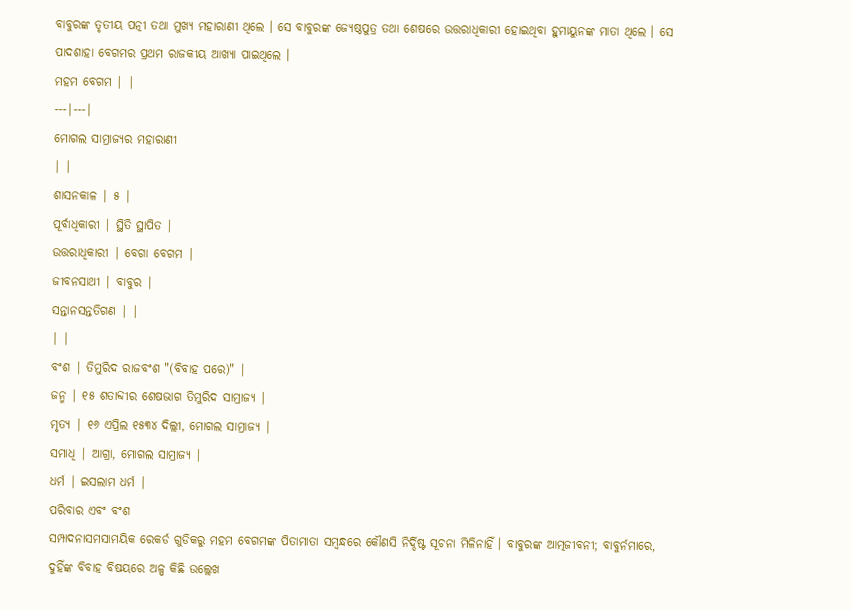ବାବୁରଙ୍କ ତୃତୀୟ ପତ୍ନୀ ତଥା ମୁଖ୍ୟ ମହାରାଣୀ ଥିଲେ । ସେ ବାବୁରଙ୍କ ଜ୍ୟେଷ୍ଠପୁତ୍ର ତଥା ଶେଷରେ ଉତ୍ତରାଧିକାରୀ ହୋଇଥିବା ହୁମାୟୁନଙ୍କ ମାତା ଥିଲେ । ସେ ପାଦଶାହା ବେଗମର ପ୍ରଥମ ରାଜକୀୟ ଆଖ୍ୟା ପାଇଥିଲେ ।
ମହମ ବେଗମ | |
---|---|
ମୋଗଲ ସାମ୍ରାଜ୍ୟର ମହାରାଣୀ
| |
ଶାସନକାଳ | ୫ |
ପୂର୍ବାଧିକାରୀ | ସ୍ଥିତି ସ୍ଥାପିତ |
ଉତ୍ତରାଧିକାରୀ | ବେଗା ବେଗମ |
ଜୀବନସାଥୀ | ବାବୁର |
ସନ୍ତାନସନ୍ତତିଗଣ | |
| |
ବଂଶ | ତିମୁରିଦ ରାଜବଂଶ "(ବିବାହ ପରେ)" |
ଜନ୍ମ | ୧୫ ଶତାବ୍ଦୀର ଶେଷଭାଗ ତିମୁରିଦ ସାମ୍ରାଜ୍ୟ |
ମୃତ୍ୟ | ୧୬ ଏପ୍ରିଲ ୧୫୩୪ ଦିଲ୍ଲୀ, ମୋଗଲ ସାମ୍ରାଜ୍ୟ |
ସମାଧି | ଆଗ୍ରା, ମୋଗଲ ସାମ୍ରାଜ୍ୟ |
ଧର୍ମ | ଇସଲାମ ଧର୍ମ |
ପରିବାର ଏବଂ ବଂଶ
ସମ୍ପାଦନାସମସାମୟିକ ରେକର୍ଡ ଗୁଡିକରୁ ମହମ ବେଗମଙ୍କ ପିତାମାତା ସମ୍ବନ୍ଧରେ କୌଣସି ନିର୍ଦ୍ଦିଷ୍ଟ ସୂଚନା ମିଳିନାହିଁ । ବାବୁରଙ୍କ ଆତ୍ମଜୀବନୀ; ବାବୁର୍ନମାରେ, ଦୁହିଁଙ୍କ ବିବାହ ବିଷୟରେ ଅଳ୍ପ କିଛି ଉଲ୍ଲେଖ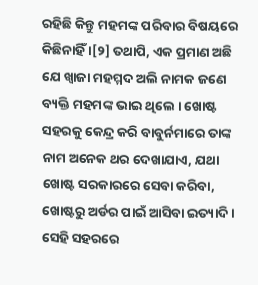ରହିଛି କିନ୍ତୁ ମହମଙ୍କ ପରିବାର ବିଷୟରେ କିଛିନାହିଁ ।[୨] ତଥାପି, ଏକ ପ୍ରମାଣ ଅଛି ଯେ ଖ୍ୱାଜା ମହମ୍ମଦ ଅଲି ନାମକ ଜଣେ ବ୍ୟକ୍ତି ମହମଙ୍କ ଭାଇ ଥିଲେ । ଖୋଷ୍ଟ ସହରକୁ କେନ୍ଦ୍ର କରି ବାବୁର୍ନମାରେ ତାଙ୍କ ନାମ ଅନେକ ଥର ଦେଖାଯାଏ, ଯଥା ଖୋଷ୍ଟ ସରକାରରେ ସେବା କରିବା, ଖୋଷ୍ଟରୁ ଅର୍ଡର ପାଇଁ ଆସିବା ଇତ୍ୟାଦି । ସେହି ସହରରେ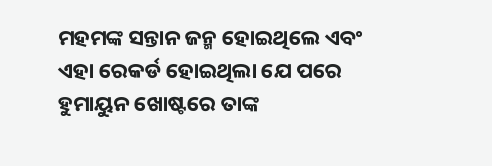ମହମଙ୍କ ସନ୍ତାନ ଜନ୍ମ ହୋଇଥିଲେ ଏବଂ ଏହା ରେକର୍ଡ ହୋଇଥିଲା ଯେ ପରେ ହୁମାୟୁନ ଖୋଷ୍ଟରେ ତାଙ୍କ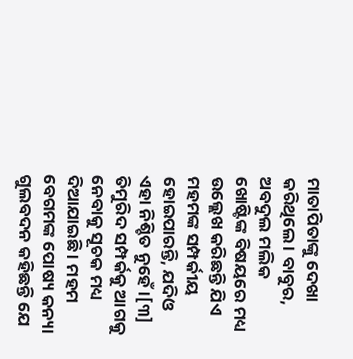ମାତାପିତାଙ୍କୁ ଦେଖା କରିଥିଲେ । ବାବୁର, ଅବଦୁଲ ମଲିକ ଖୋଷ୍ଟିଙ୍କ ବିଷୟରେ ମଧ୍ୟ ଉଲ୍ଲେଖ କରିଛନ୍ତି ଯିଏ ମହମଙ୍କ ସମ୍ପର୍କୀୟ ହୋଇପାରନ୍ତି, ଯଦିଓ ଏହା ନିଶ୍ଚିତ ନୁହେଁ ।[୩] ତିମୁରିଦ ସମ୍ପର୍କକୁ ଆଗକୁ ନେବାକୁ ସୂଚକ ମଧ୍ୟ ଦିଆଯାଇଛି । ମହମ ବେଗମଙ୍କ ପୋଷ୍ୟ କନ୍ୟା ଗୁଲବଦନ କହିଛନ୍ତି ଯେ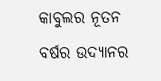କାବୁଲର ନୂତନ ବର୍ଷର ଉଦ୍ୟାନର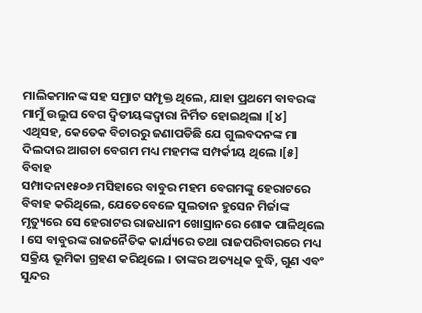ମାଲିକମାନଙ୍କ ସହ ସମ୍ରାଟ ସମ୍ପୃକ୍ତ ଥିଲେ, ଯାହା ପ୍ରଥମେ ବାବରଙ୍କ ମାମୁଁ ଉଲୁଘ ବେଗ ଦ୍ୱିତୀୟଙ୍କଦ୍ୱାରା ନିର୍ମିତ ହୋଇଥିଲା ।[୪] ଏଥିସହ, କେତେକ ବିଚାରରୁ ଜଣାପଡିଛି ଯେ ଗୁଲବଦନଙ୍କ ମା ଦିଲଦାର ଆଗଚା ବେଗମ ମଧ୍ୟ ମହମଙ୍କ ସମ୍ପର୍କୀୟ ଥିଲେ ।[୫]
ବିବାହ
ସମ୍ପାଦନା୧୫୦୬ ମସିହାରେ ବାବୁର ମହମ ବେଗମଙ୍କୁ ହେରାଟରେ ବିବାହ କରିଥିଲେ, ଯେତେବେଳେ ସୁଲତାନ ହୁସେନ ମିର୍ଜାଙ୍କ ମୃତ୍ୟୁରେ ସେ ହେରାଟର ରାଜଧାନୀ ଖୋସ୍ରାନରେ ଶୋକ ପାଳିଥିଲେ । ସେ ବାବୁରଙ୍କ ରାଜନୈତିକ କାର୍ଯ୍ୟରେ ତଥା ରାଜପରିବାରରେ ମଧ୍ୟ ସକ୍ରିୟ ଭୂମିକା ଗ୍ରହଣ କରିଥିଲେ । ତାଙ୍କର ଅତ୍ୟଧିକ ବୁଦ୍ଧି, ଗୁଣ ଏବଂ ସୁନ୍ଦର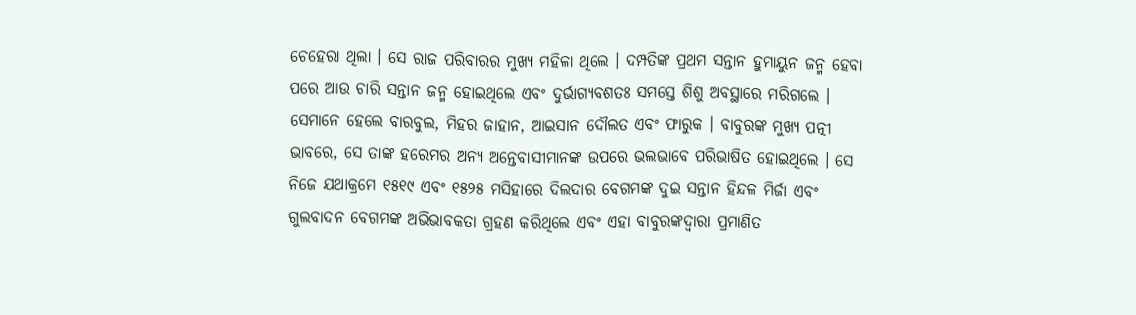ଚେହେରା ଥିଲା । ସେ ରାଜ ପରିବାରର ମୁଖ୍ୟ ମହିଳା ଥିଲେ । ଦମ୍ପତିଙ୍କ ପ୍ରଥମ ସନ୍ତାନ ହୁମାୟୁନ ଜନ୍ମ ହେବା ପରେ ଆଉ ଚାରି ସନ୍ତାନ ଜନ୍ମ ହୋଇଥିଲେ ଏବଂ ଦୁର୍ଭାଗ୍ୟବଶତଃ ସମସ୍ତେ ଶିଶୁ ଅବସ୍ଥାରେ ମରିଗଲେ । ସେମାନେ ହେଲେ ବାରବୁଲ, ମିହର ଜାହାନ, ଆଇସାନ ଦୌଲତ ଏବଂ ଫାରୁକ । ବାବୁରଙ୍କ ମୁଖ୍ୟ ପତ୍ନୀ ଭାବରେ, ସେ ତାଙ୍କ ହରେମର ଅନ୍ୟ ଅନ୍ତେବାସୀମାନଙ୍କ ଉପରେ ଭଲଭାବେ ପରିଭାଷିତ ହୋଇଥିଲେ । ସେ ନିଜେ ଯଥାକ୍ରମେ ୧୫୧୯ ଏବଂ ୧୫୨୫ ମସିହାରେ ଦିଲଦାର ବେଗମଙ୍କ ଦୁଇ ସନ୍ତାନ ହିନ୍ଦଳ ମିର୍ଜା ଏବଂ ଗୁଲବାଦନ ବେଗମଙ୍କ ଅଭିଭାବକତା ଗ୍ରହଣ କରିଥିଲେ ଏବଂ ଏହା ବାବୁରଙ୍କଦ୍ୱାରା ପ୍ରମାଣିତ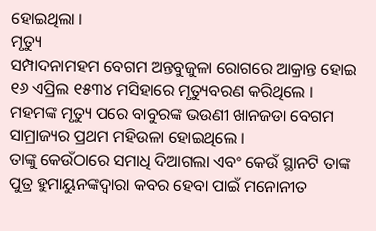ହୋଇଥିଲା ।
ମୃତ୍ୟୁ
ସମ୍ପାଦନାମହମ ବେଗମ ଅନ୍ତବୁଜୁଳା ରୋଗରେ ଆକ୍ରାନ୍ତ ହୋଇ ୧୬ ଏପ୍ରିଲ ୧୫୩୪ ମସିହାରେ ମୃତ୍ୟୁବରଣ କରିଥିଲେ । ମହମଙ୍କ ମୃତ୍ୟୁ ପରେ ବାବୁରଙ୍କ ଭଉଣୀ ଖାନଜଡା ବେଗମ ସାମ୍ରାଜ୍ୟର ପ୍ରଥମ ମହିଉଳା ହୋଇଥିଲେ ।
ତାଙ୍କୁ କେଉଁଠାରେ ସମାଧି ଦିଆଗଲା ଏବଂ କେଉଁ ସ୍ଥାନଟି ତାଙ୍କ ପୁତ୍ର ହୁମାୟୁନଙ୍କଦ୍ୱାରା କବର ହେବା ପାଇଁ ମନୋନୀତ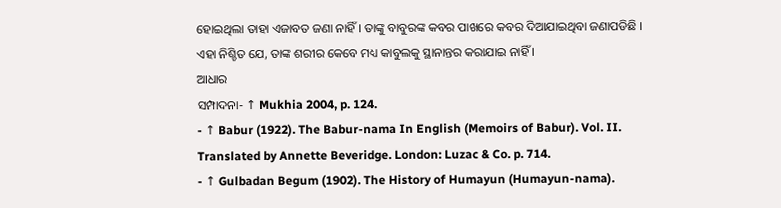ହୋଇଥିଲା ତାହା ଏଜାବତ ଜଣା ନାହିଁ । ତାଙ୍କୁ ବାବୁରଙ୍କ କବର ପାଖରେ କବର ଦିଆଯାଇଥିବା ଜଣାପଡିଛି । ଏହା ନିଶ୍ଚିତ ଯେ, ତାଙ୍କ ଶରୀର କେବେ ମଧ୍ୟ କାବୁଲକୁ ସ୍ଥାନାନ୍ତର କରାଯାଇ ନାହିଁ ।
ଆଧାର
ସମ୍ପାଦନା- ↑ Mukhia 2004, p. 124.
- ↑ Babur (1922). The Babur-nama In English (Memoirs of Babur). Vol. II. Translated by Annette Beveridge. London: Luzac & Co. p. 714.
- ↑ Gulbadan Begum (1902). The History of Humayun (Humayun-nama).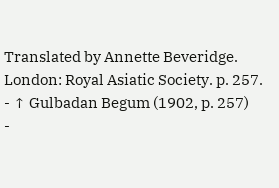Translated by Annette Beveridge. London: Royal Asiatic Society. p. 257.
- ↑ Gulbadan Begum (1902, p. 257)
-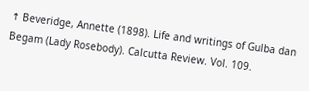↑ Beveridge, Annette (1898). Life and writings of Gulba dan Begam (Lady Rosebody). Calcutta Review. Vol. 109.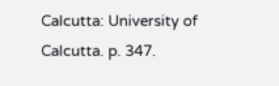Calcutta: University of Calcutta. p. 347.